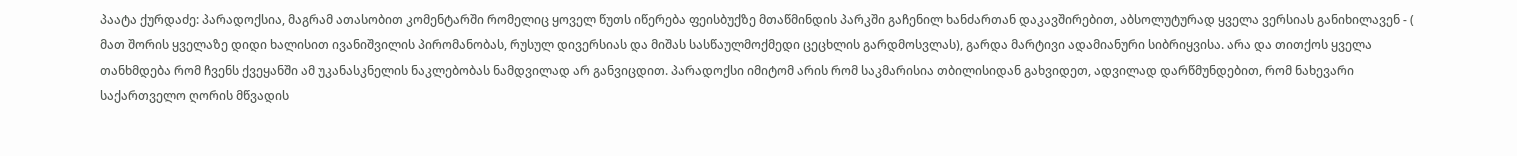პაატა ქურდაძე: პარადოქსია, მაგრამ ათასობით კომენტარში რომელიც ყოველ წუთს იწერება ფეისბუქზე მთაწმინდის პარკში გაჩენილ ხანძართან დაკავშირებით, აბსოლუტურად ყველა ვერსიას განიხილავენ - ( მათ შორის ყველაზე დიდი ხალისით ივანიშვილის პირომანობას, რუსულ დივერსიას და მიშას სასწაულმოქმედი ცეცხლის გარდმოსვლას), გარდა მარტივი ადამიანური სიბრიყვისა. არა და თითქოს ყველა თანხმდება რომ ჩვენს ქვეყანში ამ უკანასკნელის ნაკლებობას ნამდვილად არ განვიცდით. პარადოქსი იმიტომ არის რომ საკმარისია თბილისიდან გახვიდეთ, ადვილად დარწმუნდებით, რომ ნახევარი საქართველო ღორის მწვადის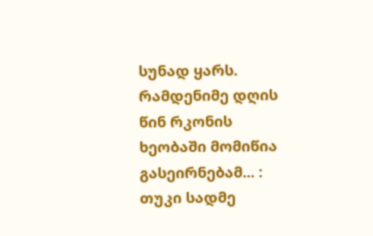სუნად ყარს.
რამდენიმე დღის წინ რკონის ხეობაში მომიწია გასეირნებამ... : თუკი სადმე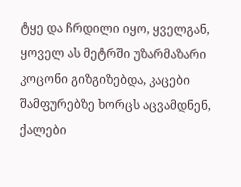ტყე და ჩრდილი იყო, ყველგან, ყოველ ას მეტრში უზარმაზარი კოცონი გიზგიზებდა, კაცები შამფურებზე ხორცს აცვამდნენ, ქალები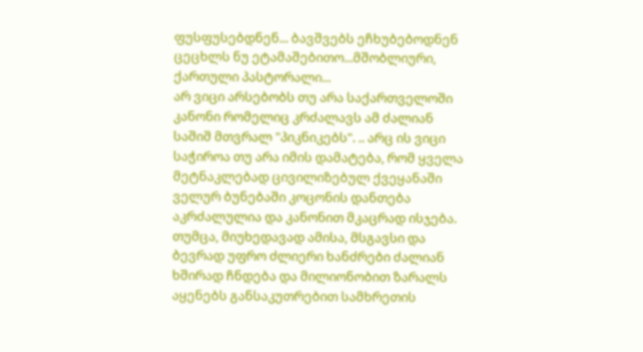ფუსფუსებდნენ... ბავშვებს ეჩხუბებოდნენ ცეცხლს ნუ ეტამაშებითო...მშობლიური, ქართული პასტორალი...
არ ვიცი არსებობს თუ არა საქართველოში კანონი რომელიც კრძალავს ამ ძალიან საშიშ მთვრალ "პიკნიკებს". .. არც ის ვიცი საჭიროა თუ არა იმის დამატება, რომ ყველა მეტნაკლებად ცივილიზებულ ქვეყანაში ველურ ბუნებაში კოცონის დანთება აკრძალულია და კანონით მკაცრად ისჯება. თუმცა, მიუხედავად ამისა, მსგავსი და ბევრად უფრო ძლიერი ხანძრები ძალიან ხშირად ჩნდება და მილიონობით ზარალს აყენებს განსაკუთრებით სამხრეთის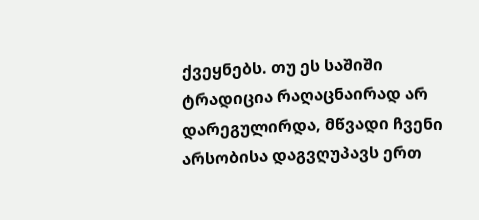ქვეყნებს. თუ ეს საშიში ტრადიცია რაღაცნაირად არ დარეგულირდა, მწვადი ჩვენი არსობისა დაგვღუპავს ერთ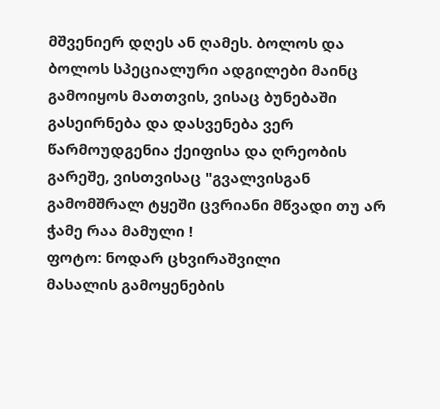მშვენიერ დღეს ან ღამეს. ბოლოს და ბოლოს სპეციალური ადგილები მაინც გამოიყოს მათთვის, ვისაც ბუნებაში გასეირნება და დასვენება ვერ წარმოუდგენია ქეიფისა და ღრეობის გარეშე, ვისთვისაც "გვალვისგან გამომშრალ ტყეში ცვრიანი მწვადი თუ არ ჭამე რაა მამული !
ფოტო: ნოდარ ცხვირაშვილი
მასალის გამოყენების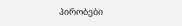პირობები